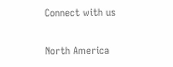Connect with us

North America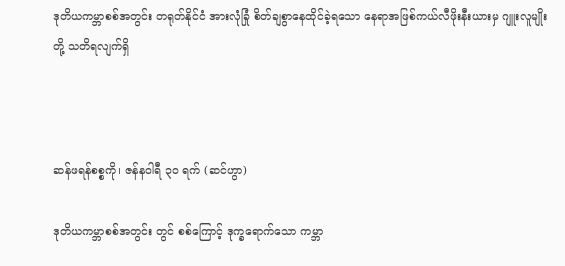ဒုတိယကမ္ဘာစစ်အတွင်း တရုတ်နိုင်ငံ အားလုံခြုံ စိတ်ချစွာနေထိုင်ခဲ့ရသော နေရာအဖြစ်ကယ်လီဖိုးနီးယားမှ ဂျူးလူမျိုးတို့ သတိရလျက်ရှိ



ဆန်ဖရန်စစ္စကို၊ ဇန်နဝါရီ ၃၀ ရက် (ဆင်ဟွာ)

ဒုတိယကမ္ဘာစစ်အတွင်း တွင် စစ်ကြောင့် ဒုက္ခရောက်သော ကမ္ဘာ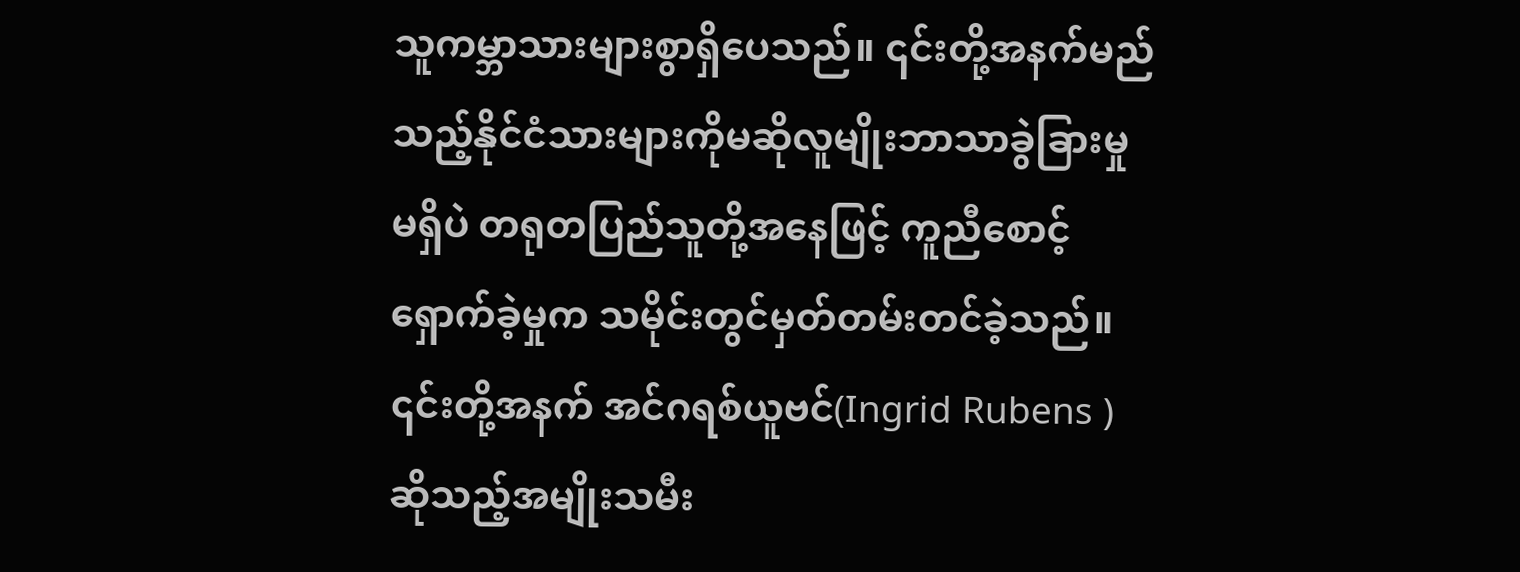သူကမ္ဘာသားများစွာရှိပေသည်။ ၎င်းတို့အနက်မည်သည့်နိုင်ငံသားများကိုမဆိုလူမျိုးဘာသာခွဲခြားမှု မရှိပဲ တရုတပြည်သူတို့အနေဖြင့် ကူညီစောင့်ရှောက်ခဲ့မှုက သမိုင်းတွင်မှတ်တမ်းတင်ခဲ့သည်။ ၎င်းတို့အနက် အင်ဂရစ်ယူဗင်(Ingrid Rubens )ဆိုသည့်အမျိုးသမီး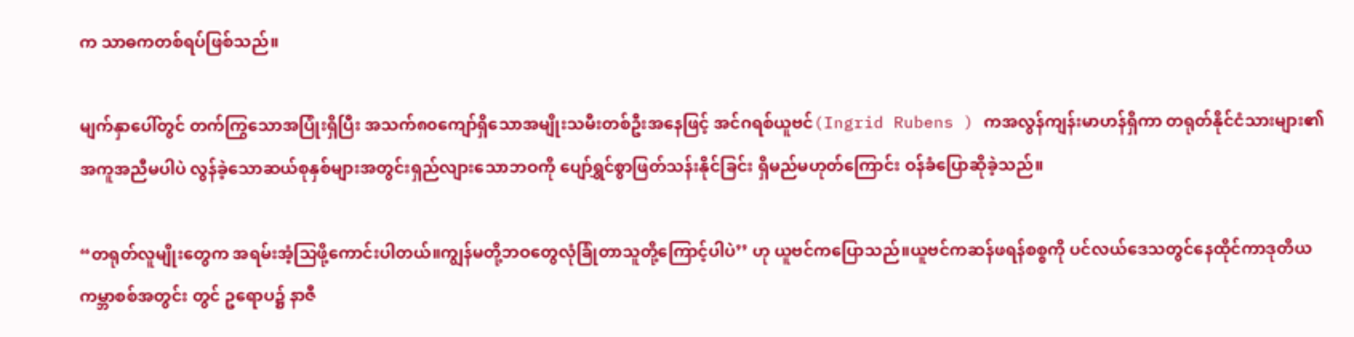က သာဓကတစ်ရပ်ဖြစ်သည်။

မျက်နှာပေါ်တွင် တက်ကြွသောအပြုံးရှိပြီး အသက်၈၀ကျော်ရှိသောအမျိုးသမီးတစ်ဦးအနေဖြင့် အင်ဂရစ်ယူဗင်(Ingrid Rubens ) ကအလွန်ကျန်းမာဟန်ရှိကာ တရုတ်နိုင်ငံသားများ၏ အကူအညီမပါပဲ လွန်ခဲ့သောဆယ်စုနှစ်များအတွင်းရှည်လျားသောဘဝကို ပျော်ရွှင်စွာဖြတ်သန်းနိုင်ခြင်း ရှိမည်မဟုတ်ကြောင်း ဝန်ခံပြောဆိုခဲ့သည်။

“တရုတ်လူမျိုးတွေက အရမ်းအံ့သြဖို့ကောင်းပါတယ်။ကျွန်မတို့ဘဝတွေလုံခြုံတာသူတို့ကြောင့်ပါပဲ’’ ဟု ယူဗင်ကပြောသည်။ယူဗင်ကဆန်ဖရန်စစ္စကို ပင်လယ်ဒေသတွင်နေထိုင်ကာဒုတိယကမ္ဘာစစ်အတွင်း တွင် ဥရောပ၌ နာဇီ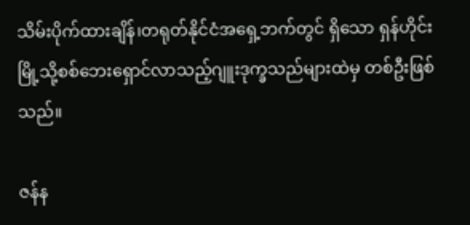သိမ်းပိုက်ထားချိန်၊တရုတ်နိုင်ငံအရှေ့ဘက်တွင် ရှိသော ရှန်ဟိုင်းမြို့သို့စစ်ဘေးရှောင်လာသည့်ဂျူးဒုက္ခသည်များထဲမှ တစ်ဦးဖြစ်သည်။

ဇန်န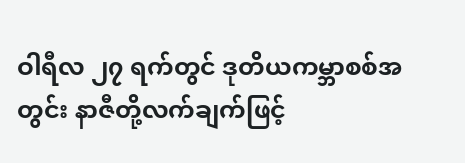ဝါရီလ ၂၇ ရက်တွင် ဒုတိယကမ္ဘာစစ်အတွင်း နာဇီတို့လက်ချက်ဖြင့်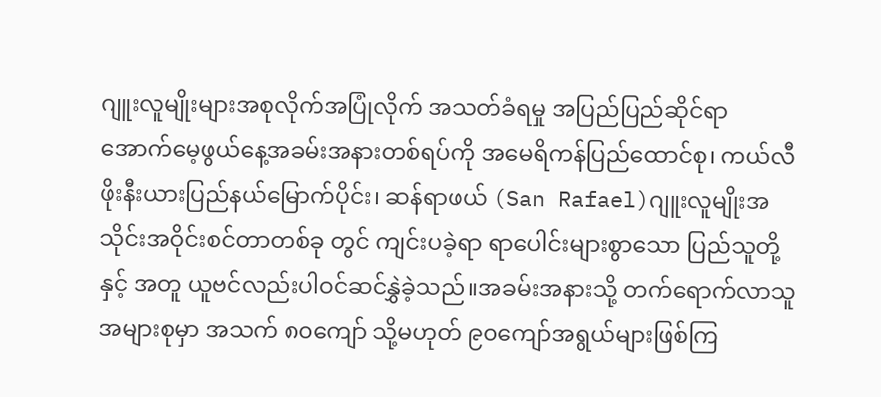ဂျူးလူမျိုးများအစုလိုက်အပြုံလိုက် အသတ်ခံရမှု အပြည်ပြည်ဆိုင်ရာ အောက်မေ့ဖွယ်နေ့အခမ်းအနားတစ်ရပ်ကို အမေရိကန်ပြည်ထောင်စု၊ ကယ်လီဖိုးနီးယားပြည်နယ်မြောက်ပိုင်း၊ ဆန်ရာဖယ် (San Rafael)ဂျူးလူမျိုးအသိုင်းအဝိုင်းစင်တာတစ်ခု တွင် ကျင်းပခဲ့ရာ ရာပေါင်းများစွာသော ပြည်သူတို့ နှင့် အတူ ယူဗင်လည်းပါဝင်ဆင်နွှဲခဲ့သည်။အခမ်းအနားသို့ တက်ရောက်လာသူအများစုမှာ အသက် ၈၀ကျော် သို့မဟုတ် ၉၀ကျော်အရွယ်များဖြစ်ကြ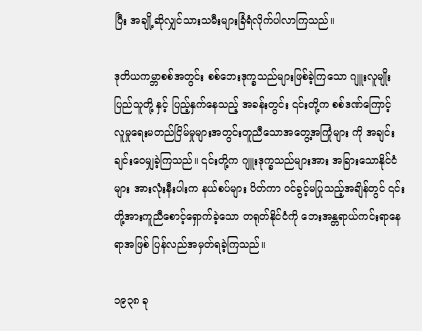ပြီး အချို့ဆိုလျှင်သားသမီးများခြံရံလိုက်ပါလာကြသည်။

ဒုတိယကမ္ဘာစစ်အတွင်း စစ်ဘေးဒုက္ခသည်များဖြစ်ခဲ့ကြသော ဂျူးလူမျိုးပြည်သူတို့ နှင့် ပြည့်နှက်နေသည့် အခန်းတွင်း ၎င်းတို့က စစ်ဒဏ်ကြောင့် လူမှုရေးမတည်ငြိမ်မှုများအတွင်းတူညီသောအတွေ့အကြုံများ ကို အချင်းချင်းဝေမျှခဲ့ကြသည်။ ၎င်းတို့က ဂျူးဒုက္ခသည်များအား အခြားသောနိုင်ငံများ အားလုံးနီးပါးက နယ်စပ်များ ပိတ်ကာ ဝင်ခွင့်မပြုသည့်အချိန်တွင် ၎င်းတို့အားကူညီစောင့်ရှောက်ခဲ့သော တရုတ်နိုင်ငံကို ဘေးအန္တရာယ်ကင်းရာနေရာအဖြစ် ပြန်လည်အမှတ်ရခဲ့ကြသည်။

၁၉၃၈ ခု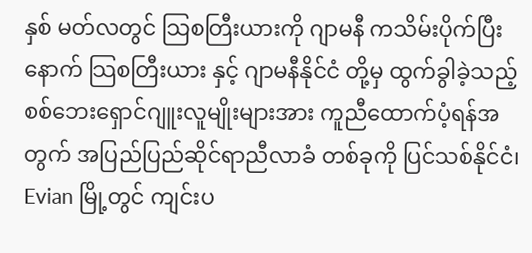နှစ် မတ်လတွင် သြစတြီးယားကို ဂျာမနီ ကသိမ်းပိုက်ပြီးနောက် သြစတြီးယား နှင့် ဂျာမနီနိုင်ငံ တို့မှ ထွက်ခွါခဲ့သည့် စစ်ဘေးရှောင်ဂျူးလူမျိုးများအား ကူညီထောက်ပံ့ရန်အတွက် အပြည်ပြည်ဆိုင်ရာညီလာခံ တစ်ခုကို ပြင်သစ်နိုင်ငံ၊ Evian မြို့တွင် ကျင်းပ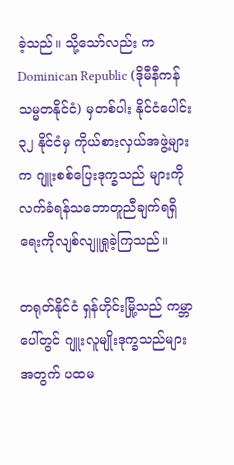ခဲ့သည်။ သို့သော်လည်း က Dominican Republic (ဒိုမီနီကန်သမ္မတနိုင်ငံ) မှတစ်ပါး နိုင်ငံပေါင်း ၃၂ နိုင်ငံမှ ကိုယ်စားလှယ်အဖွဲ့များက ဂျူးစစ်ပြေးဒုက္ခသည် များကို လက်ခံရန်သဘောတူညီချက်ရရှိရေးကိုလျစ်လျူရှုခဲ့ကြသည်။

တရုတ်နိုင်ငံ ရှန်ဟိုင်းမြို့သည် ကမ္ဘာပေါ်တွင် ဂျူးလူမျိုးဒုက္ခသည်များအတွက် ပထမ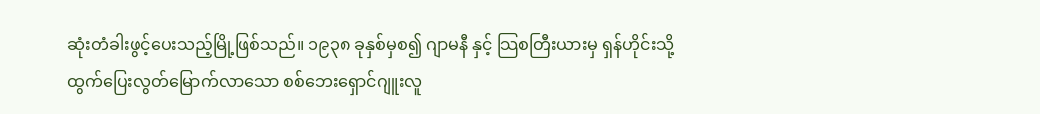ဆုံးတံခါးဖွင့်ပေးသည့်မြို့ဖြစ်သည်။ ၁၉၃၈ ခုနှစ်မှစ၍ ဂျာမနီ နှင့် သြစတြီးယားမှ ရှန်ဟိုင်းသို့ ထွက်ပြေးလွတ်မြောက်လာသော စစ်ဘေးရှောင်ဂျူးလူ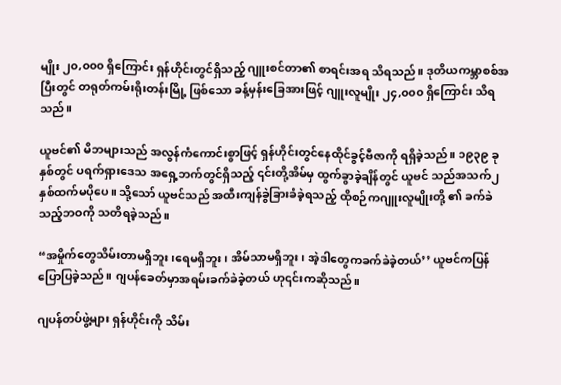မျိုး ၂၀,၀၀၀ ရှိကြောင်း ရှန်ဟိုင်းတွင်ရှိသည့် ဂျူးစင်တာ၏ စာရင်းအရ သိရသည်။ ဒုတိယကမ္ဘာစစ်အပြီးတွင် တရုတ်ကမ်းရိုးတန်းမြို့ ဖြစ်သော ခန့်မှန်းခြေအားဖြင့် ဂျူးလူမျိုး ၂၄,၀၀၀ ရှိကြောင်း သိရသည်။

ယူဗင်၏ မိဘများသည် အလွန်ကံကောင်းစွာဖြင့် ရှန်ဟိုင်းတွင်နေထိုင်ခွင့်ဗီဇာကို ရရှိခဲ့သည်။ ၁၉၃၉ ခုနှစ်တွင် ပရက်ရှားဒေသ အရှေ့ဘက်တွင်ရှိသည့် ၎င်းတို့အိမ်မှ ထွက်ခွာခဲ့ချိန်တွင် ယူဗင် သည်အသက်၂ နှစ်ထက်မပိုပေ။ သို့သော် ယူဗင်သည် အထီးကျန်ခွဲခြားခံခဲ့ရသည့် ထိုစဉ်ကဂျူးလူမျိုးတို့ ၏ ခက်ခဲသည့်ဘဝကို သတိရခဲ့သည်။

“အမှိုက်တွေသိမ်းတာမရှိဘူး၊ရေမရှိဘူး၊ အိမ်သာမရှိဘူး၊ အဲ့ဒါတွေကခက်ခဲခဲ့တယ်’’ ယူဗင်ကပြန်ပြောပြခဲ့သည်။ ဂျပန်ခေတ်မှာအရမ်းခက်ခဲခဲ့တယ် ဟု၎င်းကဆိုသည်။

ဂျပန်တပ်ဖွဲ့များ ရှန်ဟိုင်းကို သိမ်း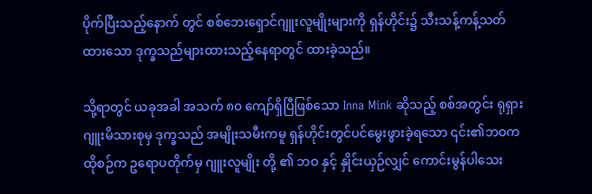ပိုက်ပြီးသည့်နောက် တွင် စစ်ဘေးရှောင်ဂျူးလူမျိုးများကို ရှန်ဟိုင်း၌ သီးသန့်ကန့်သတ်ထားသော ဒုက္ခသည်များထားသည့်နေရာတွင် ထားခဲ့သည်။

သို့ရာတွင် ယခုအခါ အသက် ၈၀ ကျော်ရှိပြီဖြစ်သော Inna Mink ဆိုသည့် စစ်အတွင်း ရုရှားဂျူးမိသားစုမှ ဒုက္ခသည် အမျိုးသမီးကမူ ရှန်ဟိုင်းတွင်ပင်မွေးဖွားခဲ့ရသော ၎င်း၏ဘဝက ထိုစဉ်က ဥရောပတိုက်မှ ဂျူးလူမျိုး တို့ ၏ ဘဝ နှင့် နှိုင်းယှဉ်လျှင် ကောင်းမွန်ပါသေး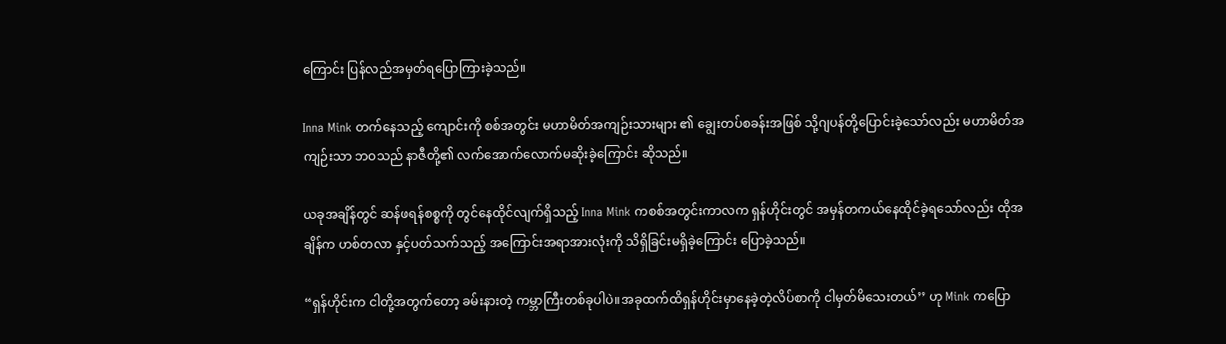ကြောင်း ပြန်လည်အမှတ်ရပြောကြားခဲ့သည်။

Inna Mink တက်နေသည့် ကျောင်းကို စစ်အတွင်း မဟာမိတ်အကျဉ်းသားများ ၏ ချွေးတပ်စခန်းအဖြစ် သို့ဂျပန်တို့ပြောင်းခဲ့သော်လည်း မဟာမိတ်အကျဉ်းသာ ဘဝသည် နာဇီတို့၏ လက်အောက်လောက်မဆိုးခဲ့ကြောင်း ဆိုသည်။

ယခုအချိန်တွင် ဆန်ဖရန်စစ္စကို တွင်နေထိုင်လျက်ရှိသည့် Inna Mink ကစစ်အတွင်းကာလက ရှန်ဟိုင်းတွင် အမှန်တကယ်နေထိုင်ခဲ့ရသော်လည်း ထိုအချိန်က ဟစ်တလာ နှင့်ပတ်သက်သည့် အကြောင်းအရာအားလုံးကို သိရှိခြင်းမရှိခဲ့ကြောင်း ပြောခဲ့သည်။

“ရှန်ဟိုင်းက ငါတို့အတွက်တော့ ခမ်းနားတဲ့ ကမ္ဘာကြီးတစ်ခုပါပဲ။အခုထက်ထိရှန်ဟိုင်းမှာနေခဲ့တဲ့လိပ်စာကို ငါမှတ်မိသေးတယ်’’ ဟု Mink ကပြော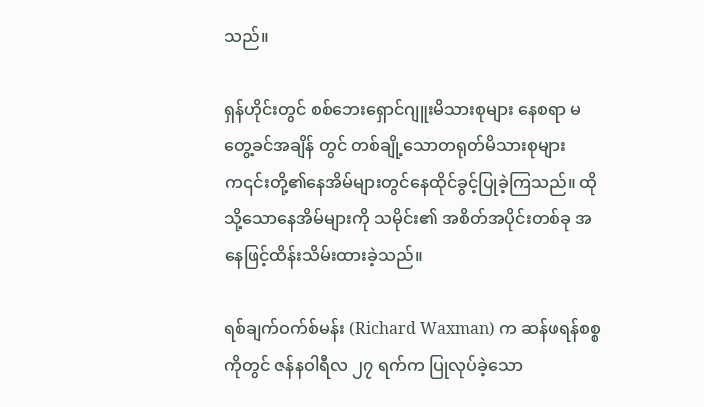သည်။

ရှန်ဟိုင်းတွင် စစ်ဘေးရှောင်ဂျူးမိသားစုများ နေစရာ မတွေ့ခင်အချိန် တွင် တစ်ချို့သောတရုတ်မိသားစုများ က၎င်းတို့၏နေအိမ်များတွင်နေထိုင်ခွင့်ပြုခဲ့ကြသည်။ ထိုသို့သောနေအိမ်များကို သမိုင်း၏ အစိတ်အပိုင်းတစ်ခု အနေဖြင့်ထိန်းသိမ်းထားခဲ့သည်။

ရစ်ချက်ဝက်စ်မန်း (Richard Waxman) က ဆန်ဖရန်စစ္စကိုတွင် ဇန်နဝါရီလ ၂၇ ရက်က ပြုလုပ်ခဲ့သော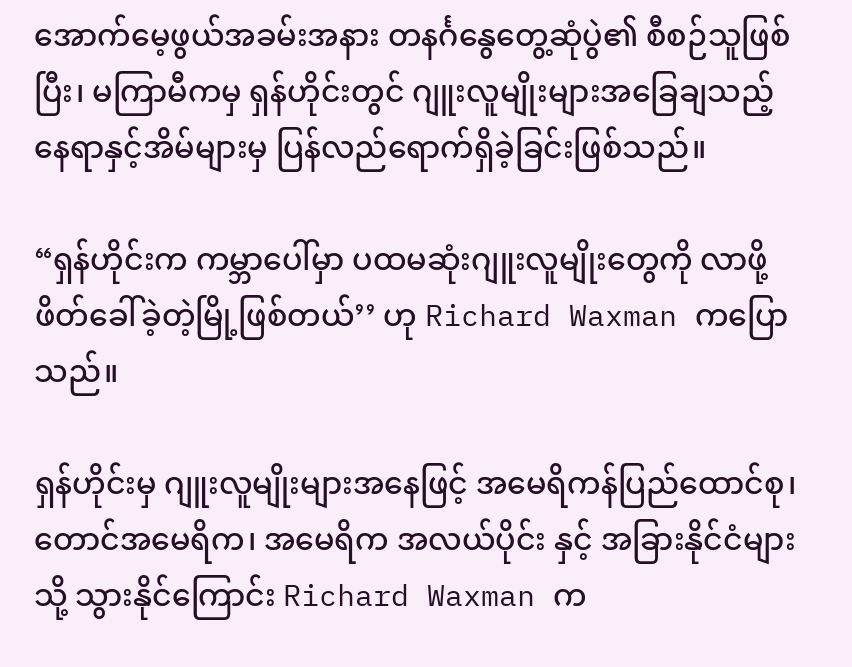အောက်မေ့ဖွယ်အခမ်းအနား တနင်္ဂနွေတွေ့ဆုံပွဲ၏ စီစဉ်သူဖြစ်ပြီး၊ မကြာမီကမှ ရှန်ဟိုင်းတွင် ဂျူးလူမျိုးများအခြေချသည့် နေရာနှင့်အိမ်များမှ ပြန်လည်ရောက်ရှိခဲ့ခြင်းဖြစ်သည်။

“ရှန်ဟိုင်းက ကမ္ဘာပေါ်မှာ ပထမဆုံးဂျူးလူမျိုးတွေကို လာဖို့ဖိတ်ခေါ်ခဲ့တဲ့မြို့ဖြစ်တယ်’’ ဟု Richard Waxman ကပြောသည်။

ရှန်ဟိုင်းမှ ဂျူးလူမျိုးများအနေဖြင့် အမေရိကန်ပြည်ထောင်စု၊ တောင်အမေရိက၊ အမေရိက အလယ်ပိုင်း နှင့် အခြားနိုင်ငံများသို့ သွားနိုင်ကြောင်း Richard Waxman က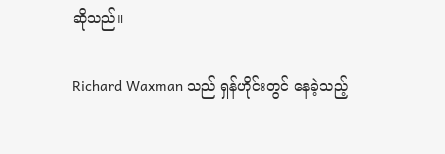ဆိုသည်။

Richard Waxman သည် ရှန်ဟိုင်းတွင် နေခဲ့သည့်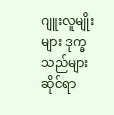ဂျူးလူမျိုးများ ဒုက္ခသည်များဆိုင်ရာ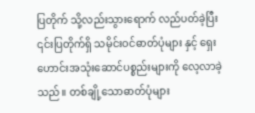ပြတိုက် သို့လည်းသွားရောက် လည်ပတ်ခဲ့ပြီး ၎င်းပြတိုက်ရှိ သမိုင်းဝင်ဓာတ်ပုံများ နှင့် ရှေးဟောင်းအသုံးဆောင်ပစ္စည်းများကို လေ့လာခဲ့သည်။ တစ်ချို့သောဓာတ်ပုံများ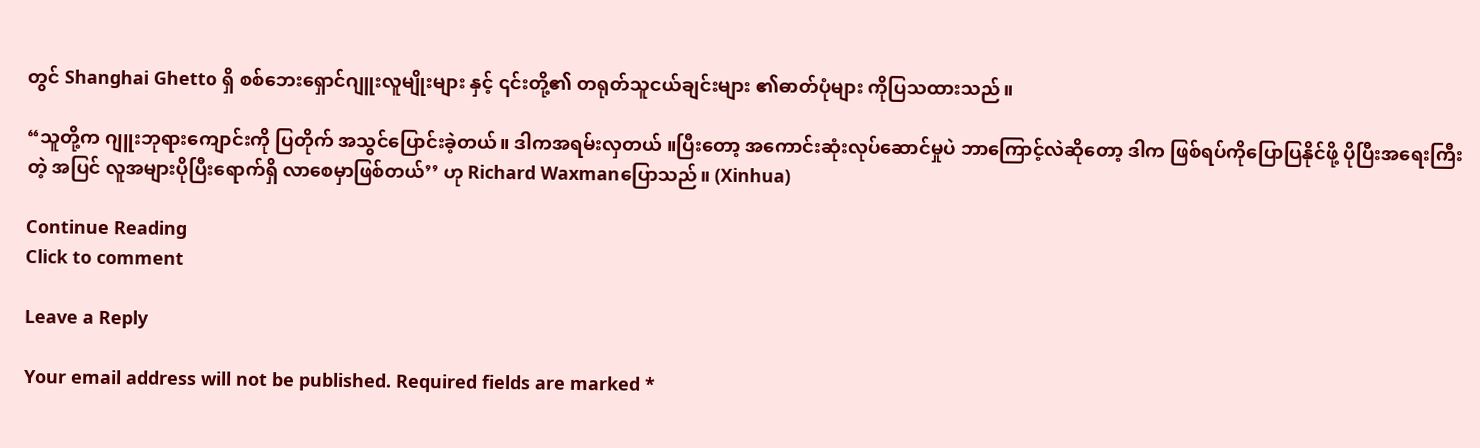တွင် Shanghai Ghetto ရှိ စစ်ဘေးရှောင်ဂျူးလူမျိုးများ နှင့် ၎င်းတို့၏ တရုတ်သူငယ်ချင်းများ ၏ဓာတ်ပုံများ ကိုပြသထားသည်။

“သူတို့က ဂျူးဘုရားကျောင်းကို ပြတိုက် အသွင်ပြောင်းခဲ့တယ်။ ဒါကအရမ်းလှတယ် ။ပြီးတော့ အကောင်းဆုံးလုပ်ဆောင်မှုပဲ ဘာကြောင့်လဲဆိုတော့ ဒါက ဖြစ်ရပ်ကိုပြောပြနိုင်ဖို့ ပိုပြီးအရေးကြီးတဲ့ အပြင် လူအများပိုပြီးရောက်ရှိ လာစေမှာဖြစ်တယ်’’ ဟု Richard Waxmanပြောသည်။ (Xinhua)

Continue Reading
Click to comment

Leave a Reply

Your email address will not be published. Required fields are marked *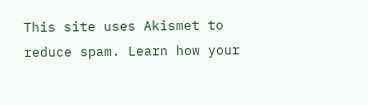This site uses Akismet to reduce spam. Learn how your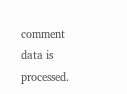comment data is processed.